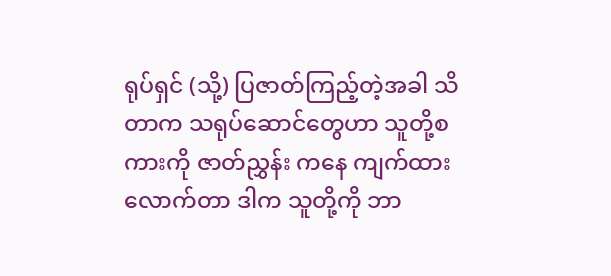ရုပ်ရှင် (သို့) ပြဇာတ်ကြည့်တဲ့အခါ သိတာက သရုပ်ဆောင်တွေဟာ သူတို့စကားကို ဇာတ်ညွှန်း ကနေ ကျက်ထားလောက်တာ ဒါက သူတို့ကို ဘာ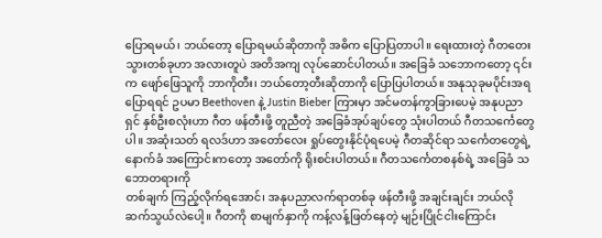ပြောရမယ်၊ ဘယ်တော့ ပြောရမယ်ဆိုတာကို အဓိက ပြောပြတာပါ။ ရေးထားတဲ့ ဂီတတေးသွားတစ်ခုဟာ အလားတူပဲ အတိအကျ လုပ်ဆောင်ပါတယ်။ အခြေခံ သဘောကတော့ ၎င်းက ဖျော်ဖြေသူကို ဘာကိုတီး၊ ဘယ်တော့တီးဆိုတာကို ပြောပြပါတယ်။ အနုသုခုမပိုင်းအရ ပြောရရင် ဥပမာ Beethoven နဲ့ Justin Bieber ကြားမှာ အင်မတန်ကွာခြားပေမဲ့ အနုပညာရှင် နှစ်ဦးစလုံးဟာ ဂီတ ဖန်တီးဖို့ တူညီတဲ့ အခြေခံအုပ်ချပ်တွေ သုံးပါတယ် ဂီတသင်္ကေတွေပါ။ အဆုံးသတ် ရလဒ်ဟာ အတော်လေး ရှုပ်တွေးနိုင်ပုံရပေမဲ့ ဂီတဆိုင်ရာ သင်္ကေတတွေရဲ့ နောက်ခံ အကြောင်းကတော့ အတော်ကို ရိုးစင်းပါတယ်။ ဂီတသင်္ကေတစနစ်ရဲ့ အခြေခံ သဘောတရားကို
တစ်ချက် ကြည့်လိုက်ရအောင်၊ အနုပညာလက်ရာတစ်ခု ဖန်တီးဖို့ အချင်းချင်း ဘယ်လိုဆက်သွယ်လဲပေါ့။ ဂီတကို စာမျက်နှာကို ကန့်လန့်ဖြတ်နေတဲ့ မျဉ်းပြိုင်ငါးကြောင်း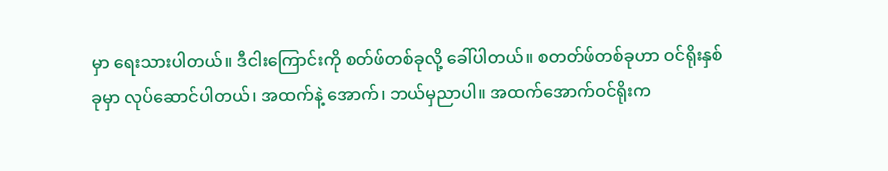မှာ ရေးသားပါတယ်။ ဒီငါးကြောင်းကို စတ်ဖ်တစ်ခုလို့ ခေါ်ပါတယ်။ စတတ်ဖ်တစ်ခုဟာ ဝင်ရိုးနှစ်ခုမှာ လုပ်ဆောင်ပါတယ်၊ အထက်နဲ့ အောက်၊ ဘယ်မှညာပါ။ အထက်အောက်ဝင်ရိုးက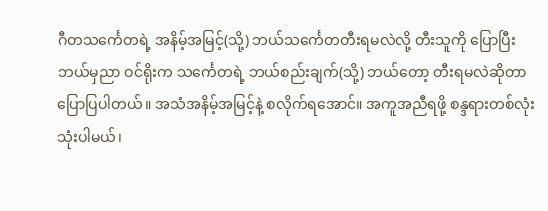ဂီတသင်္ကေတရဲ့ အနိမ့်အမြင့်(သို့) ဘယ်သင်္ကေတတီးရမလဲလို့ တီးသူကို ပြောပြီး ဘယ်မှညာ ဝင်ရိုးက သင်္ကေတရဲ့ ဘယ်စည်းချက်(သို့) ဘယ်တော့ တီးရမလဲဆိုတာ ပြောပြပါတယ်။ အသံအနိမ့်အမြင့်နဲ့ စလိုက်ရအောင်။ အကူအညီရဖို့ စန္ဒရားတစ်လုံး သုံးပါမယ်၊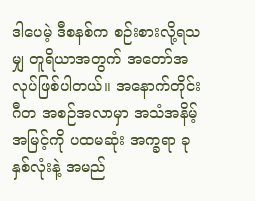ဒါပေမဲ့ ဒီစနစ်က စဉ်းစားလို့ရသမျှ တူရိယာအတွက် အတော်အလုပ်ဖြစ်ပါတယ်။ အနောက်တိုင်း ဂီတ အစဉ်အလာမှာ အသံအနိမ့်အမြင့်ကို ပထမဆုံး အက္ခရာ ခုနှစ်လုံးနဲ့ အမည်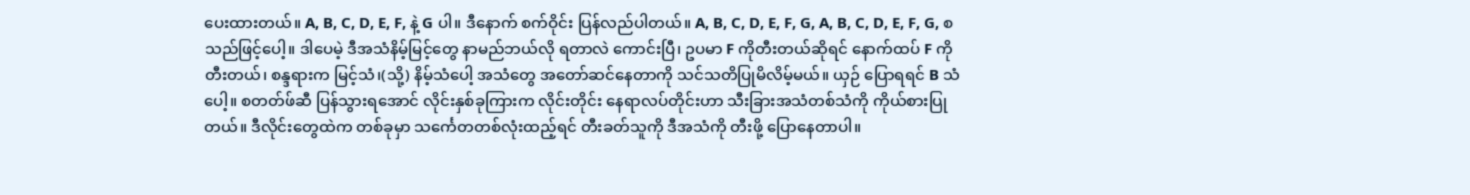ပေးထားတယ်။ A, B, C, D, E, F, နဲ့ G ပါ။ ဒီနောက် စက်ဝိုင်း ပြန်လည်ပါတယ်။ A, B, C, D, E, F, G, A, B, C, D, E, F, G, စသည်ဖြင့်ပေါ့။ ဒါပေမဲ့ ဒီအသံနိမ့်မြင့်တွေ နာမည်ဘယ်လို ရတာလဲ ကောင်းပြီ၊ ဥပမာ F ကိုတီးတယ်ဆိုရင် နောက်ထပ် F ကို တီးတယ်၊ စန္ဒရားက မြင့်သံ၊(သို့) နိမ့်သံပေါ့ အသံတွေ အတော်ဆင်နေတာကို သင်သတိပြုမိလိမ့်မယ်။ ယှဉ် ပြောရရင် B သံပေါ့။ စတတ်ဖ်ဆီ ပြန်သွားရအောင် လိုင်းနှစ်ခုကြားက လိုင်းတိုင်း နေရာလပ်တိုင်းဟာ သီးခြားအသံတစ်သံကို ကိုယ်စားပြုတယ်။ ဒီလိုင်းတွေထဲက တစ်ခုမှာ သင်္ကေတတစ်လုံးထည့်ရင် တီးခတ်သူကို ဒီအသံကို တီးဖို့ ပြောနေတာပါ။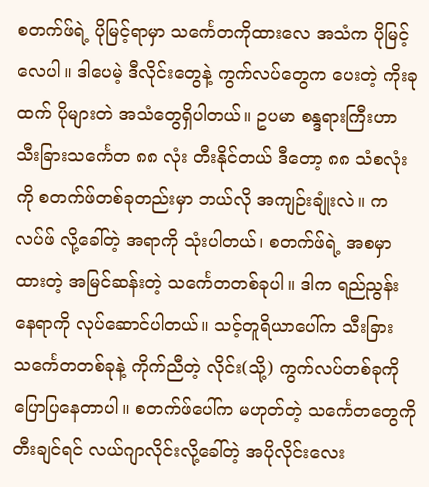စတက်ဖ်ရဲ့ ပိုမြင့်ရာမှာ သင်္ကေတကိုထားလေ အသံက ပိုမြင့်လေပါ။ ဒါပေမဲ့ ဒီလိုင်းတွေနဲ့ ကွက်လပ်တွေက ပေးတဲ့ ကိုးခုထက် ပိုများတဲ အသံတွေရှိပါတယ်။ ဥပမာ စန္ဒရားကြီးဟာ သီးခြားသင်္ကေတ ၈၈ လုံး တီးနိုင်တယ် ဒီတော့ ၈၈ သံစလုံးကို စတက်ဖ်တစ်ခုတည်းမှာ ဘယ်လို အကျဉ်းချုံးလဲ။ ကလပ်ဖ် လို့ခေါ်တဲ့ အရာကို သုံးပါတယ်၊ စတက်ဖ်ရဲ့ အစမှာထားတဲ့ အမြင်ဆန်းတဲ့ သင်္ကေတတစ်ခုပါ။ ဒါက ရည်ညွန်းနေရာကို လုပ်ဆောင်ပါတယ်။ သင့်တူရိယာပေါ်က သီးခြားသင်္ကေတတစ်ခုနဲ့ ကိုက်ညီတဲ့ လိုင်း(သို့) ကွက်လပ်တစ်ခုကို ပြောပြနေတာပါ။ စတက်ဖ်ပေါ်က မဟုတ်တဲ့ သင်္ကေတတွေကို တီးချင်ရင် လယ်ဂျာလိုင်းလို့ခေါ်တဲ့ အပိုလိုင်းလေး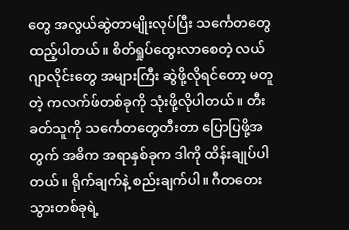တွေ အလွယ်ဆွဲတာမျိုးလုပ်ပြီး သင်္ကေတတွေ ထည့်ပါတယ်။ စိတ်ရှုပ်ထွေးလာစေတဲ့ လယ်ဂျာလိုင်းတွေ အများကြီး ဆွဲဖို့လိုရင်တော့ မတူတဲ့ ကလက်ဖ်တစ်ခုကို သုံးဖို့လိုပါတယ်။ တီးခတ်သူကို သင်္ကေတတွေတီးတာ ပြောပြဖို့အတွက် အဓိက အရာနှစ်ခုက ဒါကို ထိန်းချုပ်ပါတယ်။ ရိုက်ချက်နဲ့ စည်းချက်ပါ။ ဂီတတေးသွားတစ်ခုရဲ့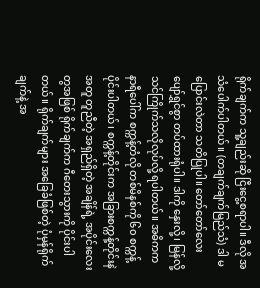ရိုက်ချက်က သူ့ချည်းဆို ငြီးငွေ့စရာပါ။ ဒီလို အသံပေါက်ပါတယ်။ (တချက်ချက်မြည်သံ) ဒါ မပြောင်းလဲတာ သတိပြုပါ။ တော်တော်လေး ပျော်ရွှင်စွာ တပ်ထားရုံပါ။ ဒါကို နှေးလို့၊ မြန်လို့ သင်ကြိုက်သလိုလုပ်လို့ ရပါတယ်။ အဓိကက နာရီပေါ်က စက္ကန့်တံလို တစ်မိနစ်ကို ၆၀ စက္ကန့်ပိုင်းပါတယ်၊ စက္ကန့်တိုင်းက အခြားစက္ကန့်တိုင်းနဲအတူ တူညီတဲ့ အရှည်ရှိတဲ့ အချိန်ရဲ့ အပိုင်းလေးတွအဖြစ် ရိုက်ချက်က ဂီတေးသွားကို ပိုင်းပါတယ်။ ရိုက်ချက်များ အခြေခံဖြစ်တဲ့ ပုံမှန်ရိုက်ချက်နဲ့ အ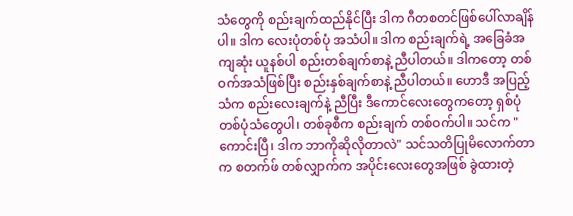သံတွေကို စည်းချက်ထည်နိုင်ပြီး ဒါက ဂီတစတင်ဖြစ်ပေါ်လာချိန်ပါ။ ဒါက လေးပုံတစ်ပုံ အသံပါ။ ဒါက စည်းချက်ရဲ့ အခြေခံအကျဆုံး ယူနစ်ပါ စည်းတစ်ချက်စာနဲ့ ညီပါတယ်။ ဒါကတော့ တစ်ဝက်အသံဖြစ်ပြီး စည်းနှစ်ချက်စာနဲ့ ညီပါတယ်။ ဟောဒီ အပြည့်သံက စည်းလေးချက်နဲ့ ညီပြီး ဒီကောင်လေးတွေကတော့ ရှစ်ပုံတစ်ပုံသံတွေပါ၊ တစ်ခုစီက စည်းချက် တစ်ဝက်ပါ။ သင်က "ကောင်းပြီ၊ ဒါက ဘာကိုဆိုလိုတာလဲ" သင်သတိပြုမိလောက်တာက စတက်ဖ် တစ်လျှာက်က အပိုင်းလေးတွေအဖြစ် ခွဲထားတဲ့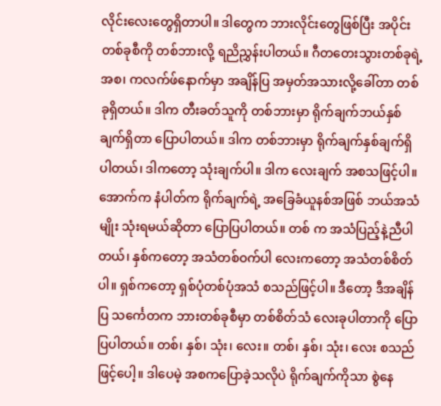လိုင်းလေးတွေရှိတာပါ။ ဒါတွေက ဘားလိုင်းတွေဖြစ်ပြီး အပိုင်းတစ်ခုစီကို တစ်ဘားလို့ ရညိညွှန်းပါတယ်။ ဂီတတေးသွားတစ်ခုရဲ့ အစ၊ ကလက်ဖ်နောက်မှာ အချိန်ပြ အမှတ်အသားလို့ခေါ်တာ တစ်ခုရှိတယ်။ ဒါက တီးခတ်သူကို တစ်ဘားမှာ ရိုက်ချက်ဘယ်နှစ်ချက်ရှိတာ ပြောပါတယ်။ ဒါက တစ်ဘားမှာ ရိုက်ချက်နှစ်ချက်ရှိပါတယ်၊ ဒါကတော့ သုံးချက်ပါ။ ဒါက လေးချက် အစသဖြင့်ပါ။ အောက်က နံပါတ်က ရိုက်ချက်ရဲ့ အခြေခံယူနစ်အဖြစ် ဘယ်အသံမျိုး သုံးရမယ်ဆိုတာ ပြောပြပါတယ်။ တစ် က အသံပြည့်နဲ့ညီပါတယ်၊ နှစ်ကတော့ အသံတစ်ဝက်ပါ လေးကတော့ အသံတစ်စိတ်ပါ။ ရှစ်ကတော့ ရှစ်ပုံတစ်ပုံအသံ စသည်ဖြင့်ပါ။ ဒီတော့ ဒီအချိန်ပြ သင်္ကေတက ဘားတစ်ခုစီမှာ တစ်စိတ်သံ လေးခုပါတာကို ပြောပြပါတယ်။ တစ်၊ နှစ်၊ သုံး၊ လေး။ တစ်၊ နှစ်၊ သုံး၊ လေး စသည်ဖြင့်ပေါ့။ ဒါပေမဲ့ အစကပြောခဲ့သလိုပဲ ရိုက်ချက်ကိုသာ စွဲနေ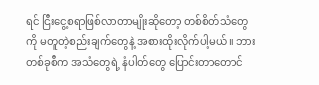ရင် ငြီးငွေ့စရာဖြစ်လာတာမျိုးဆိုတော့ တစ်စိတ်သံတွေကို မတူတဲ့စည်းချက်တွေနဲ့ အစားထိုးလိုက်ပါ့မယ်။ ဘားတစ်ခုစီက အသံတွေရဲ့ နံပါတ်တွေ ပြောင်းတာတောင်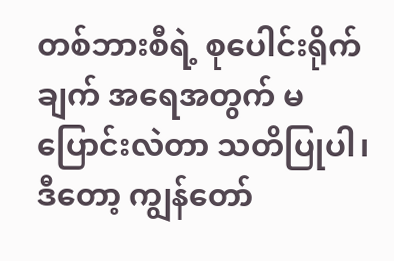တစ်ဘားစီရဲ့ စုပေါင်းရိုက်ချက် အရေအတွက် မပြောင်းလဲတာ သတိပြုပါ၊ ဒီတော့ ကျွန်တော်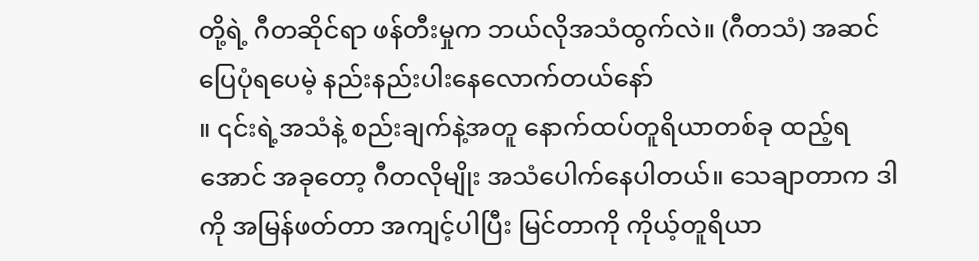တို့ရဲ့ ဂီတဆိုင်ရာ ဖန်တီးမှုက ဘယ်လိုအသံထွက်လဲ။ (ဂီတသံ) အဆင်ပြေပုံရပေမဲ့ နည်းနည်းပါးနေလောက်တယ်နော်
။ ၎င်းရဲ့အသံနဲ့ စည်းချက်နဲ့အတူ နောက်ထပ်တူရိယာတစ်ခု ထည့်ရအောင် အခုတော့ ဂီတလိုမျိုး အသံပေါက်နေပါတယ်။ သေချာတာက ဒါကို အမြန်ဖတ်တာ အကျင့်ပါပြီး မြင်တာကို ကိုယ့်တူရိယာ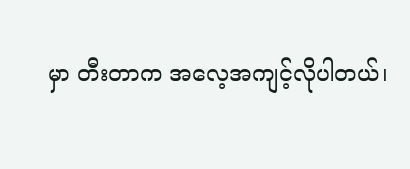မှာ တီးတာက အလေ့အကျင့်လိုပါတယ်၊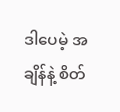ဒါပေမဲ့ အချိန်နဲ့ စိတ်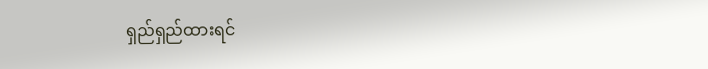ရှည်ရှည်ထားရင်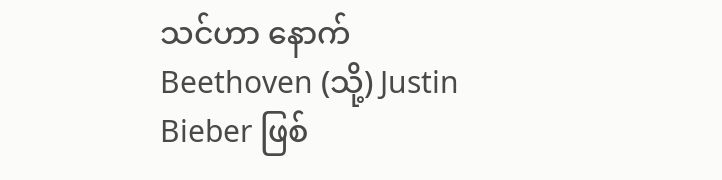သင်ဟာ နောက် Beethoven (သို့) Justin Bieber ဖြစ်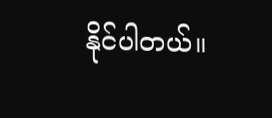နိုင်ပါတယ်။